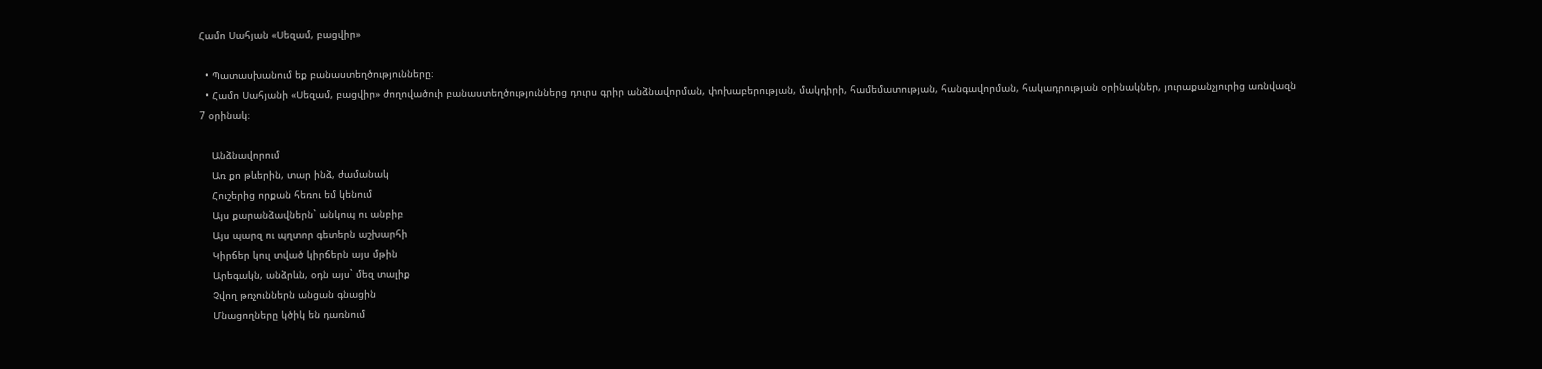Համո Սահյան «Սեզամ, բացվիր»

  • Պատասխանում եք բանաստեղծությունները։
  • Համո Սահյանի «Սեզամ, բացվիր» ժողովածուի բանաստեղծություններց դուրս գրիր անձնավորման, փոխաբերության, մակդիրի, համեմատության, հանգավորման, հակադրության օրինակներ, յուրաքանչյուրից առնվազն 7 օրինակ։

    Անձնավորում
    Առ քո թևերին, տար ինձ, ժամանակ
    Հուշերից որքան հեռու եմ կենում
    Այս քարանձավներն` անկոպ ու անբիբ
    Այս պարզ ու պղտոր գետերն աշխարհի
    Կիրճեր կուլ տված կիրճերն այս մթին
    Արեգակն, անձրևն, օդն այս` մեզ տալիք
    Չվող թռչուններն անցան գնացին
    Մնացողները կծիկ են դառնում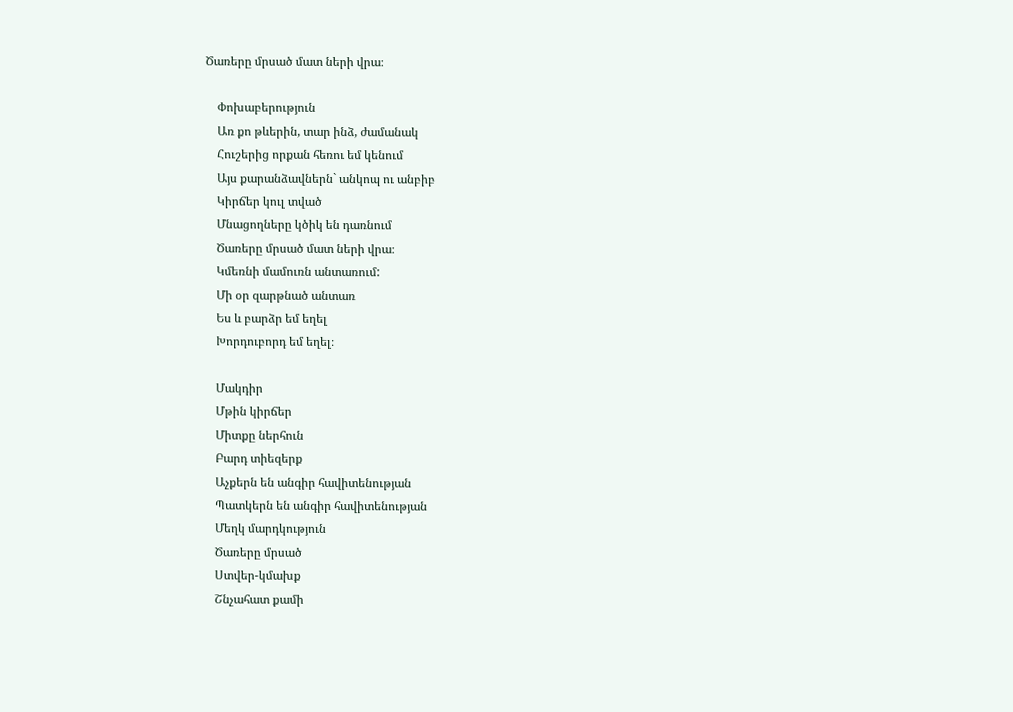Ծառերը մրսած մատ ների վրա։

    Փոխաբերություն
    Առ քո թևերին, տար ինձ, ժամանակ
    Հուշերից որքան հեռու եմ կենում
    Այս քարանձավներն` անկոպ ու անբիբ
    Կիրճեր կուլ տված
    Մնացողները կծիկ են դառնում
    Ծառերը մրսած մատ ների վրա։
    Կմեռնի մամուռն անտառում:
    Մի օր զարթնած անտառ
    Ես և բարձր եմ եղել
    Խորդուբորդ եմ եղել։

    Մակդիր
    Մթին կիրճեր
    Միտքը ներհուն
    Բարդ տիեզերք
    Աչքերն են անգիր հավիտենության
    Պատկերն են անգիր հավիտենության
    Մեղկ մարդկություն
    Ծառերը մրսած
    Ստվեր-կմախք
    Շնչահատ քամի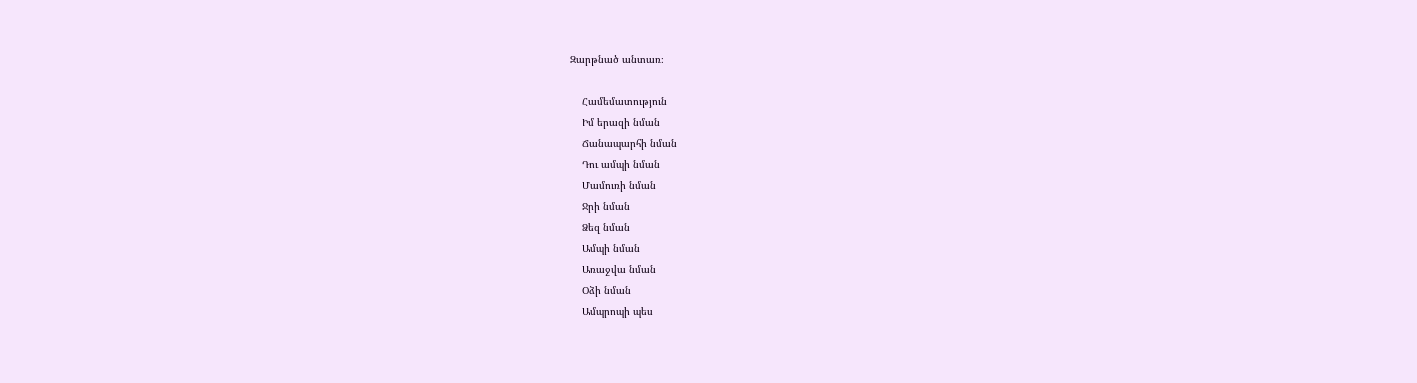Զարթնած անտառ։

    Համեմատություն
    Իմ երազի նման
    Ճանապարհի նման
    Դու ամպի նման
    Մամուռի նման
    Ջրի նման
    Ձեզ նման
    Ամպի նման
    Առաջվա նման
    Օձի նման
    Ամպրոպի պես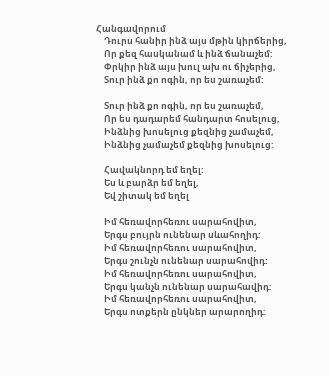Հանգավորում
    Դուրս հանիր ինձ այս մթին կիրճերից,
    Որ քեզ հասկանամ և ինձ ճանաչեմ:
    Փրկիր ինձ այս խուլ ախ ու ճիչերից,
    Տուր ինձ քո ոգին, որ ես շառաչեմ:

    Տուր ինձ քո ոգին, որ ես շառաչեմ,
    Որ ես դադարեմ հանդարտ հոսելուց,
    Ինձնից խոսելուց քեզնից չամաչեմ,
    Ինձնից չամաչեմ քեզնից խոսելուց:

    Հավակնորդ եմ եղել:
    Ես և բարձր եմ եղել,
    Եվ շիտակ եմ եղել

    Իմ հեռավորհեռու սարահովիտ,
    Երգս բույրն ունենար սևահողիդ:
    Իմ հեռավորհեռու սարահովիտ,
    Երգս շունչն ունենար սարահովիդ:
    Իմ հեռավորհեռու սարահովիտ,
    Երգս կանչն ունենար սարահավիդ:
    Իմ հեռավորհեռու սարահովիտ,
    Երգս ոտքերն ընկներ արարողիդ: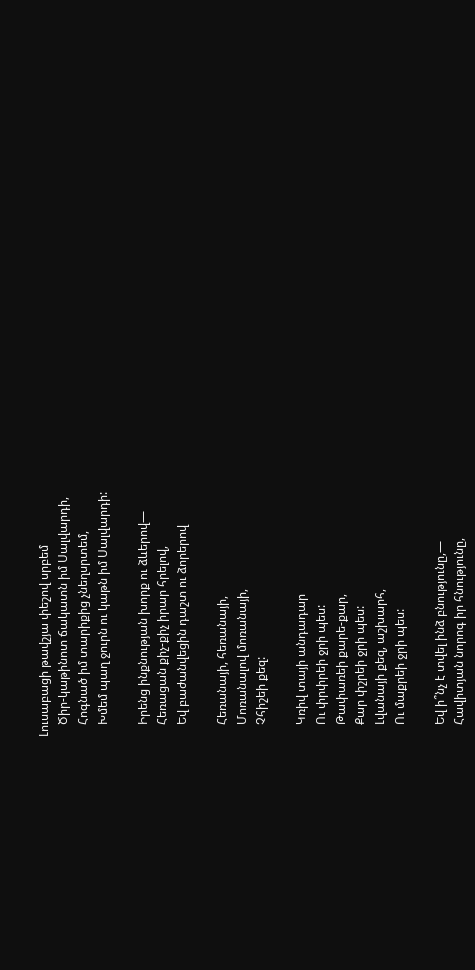Լուսաբացի թավշյա փեշով սրբեմ
    Ծիր-կաթինոտ ճակատն իմ Սալվարդի,
    Հոգնած իմ տարիքից չնեղսրտեմ,
    Խմեմ պաղ ջուրն ու կաթն իմ Սալվարդի:

    Իրենց ինքնության խորք ու ձևերով—
    Հեռացան քիչ-քիչ իրար հրելով,
    Եվ բաժանվեցին դաշտ ու ձորերով

    Հեռանայի, հեռանայի,
    Մոռանալով մոռանայի,
    Չհիշեի քեզ:

    Կռիվ տայի անդադար
    Ու փրփրեի ջրի պես:
    Թափառեի քարե-քար,
    Քար փշրեի ջրի պես:
    Լվանայի քեզ, աշխարհ,
    Ու մաքրեի ջրի պես:

    Եվ ի՞նչ է տվել ինձ բնությունը,—
    Հավիտյան նորոգ իր հնությունը,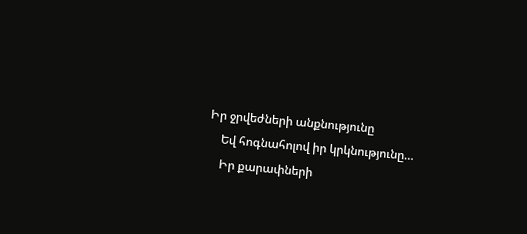Իր ջրվեժների անքնությունը
    Եվ հոգնահոլով իր կրկնությունը…
    Իր քարափների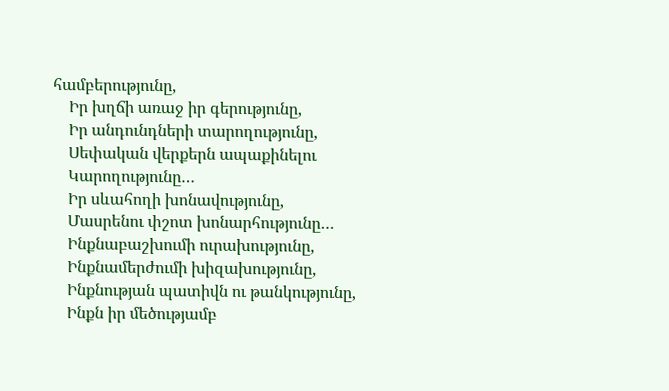համբերությունը,
    Իր խղճի առաջ իր գերությունը,
    Իր անդունդների տարողությունը,
    Սեփական վերքերն ապաքինելու
    Կարողությունը…
    Իր սևահողի խոնավությունը,
    Մասրենու փշոտ խոնարհությունը…
    Ինքնաբաշխումի ուրախությունը,
    Ինքնամերժումի խիզախությունը,
    Ինքնության պատիվն ու թանկությունը,
    Ինքն իր մեծությամբ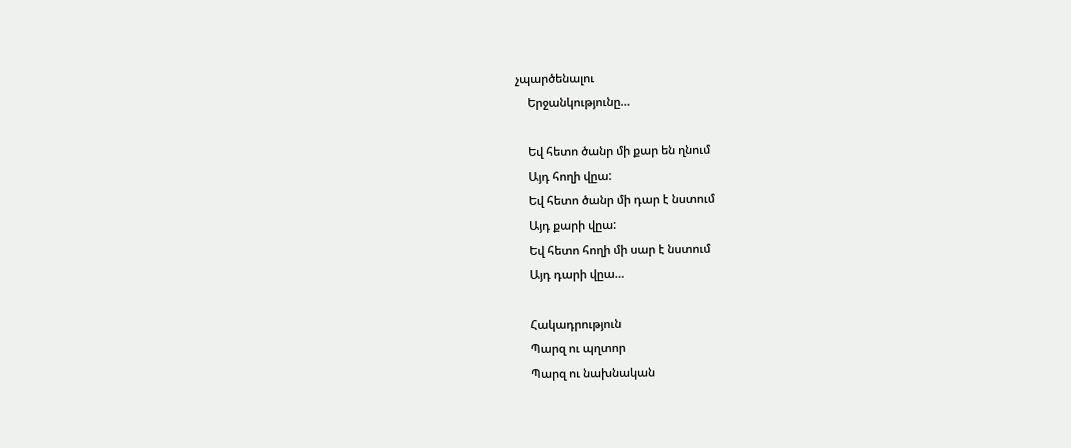չպարծենալու
    Երջանկությունը…

    Եվ հետո ծանր մի քար են ղնում
    Այդ հողի վըա:
    Եվ հետո ծանր մի դար է նստում
    Այդ քարի վըա:
    Եվ հետո հողի մի սար է նստում
    Այդ դարի վըա…

    Հակադրություն
    Պարզ ու պղտոր
    Պարզ ու նախնական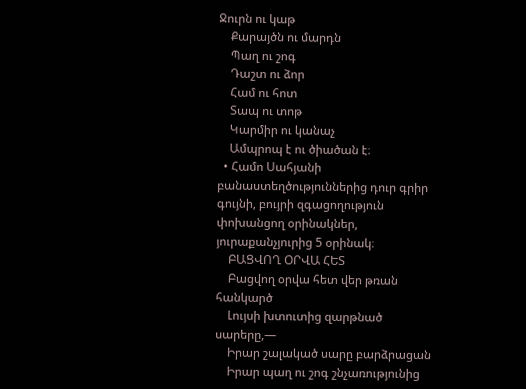Ջուրն ու կաթ
    Քարայծն ու մարդն
    Պաղ ու շոգ
    Դաշտ ու ձոր
    Համ ու հոտ
    Տապ ու տոթ
    Կարմիր ու կանաչ
    Ամպրոպ է ու ծիածան է։
  • Համո Սահյանի բանաստեղծություններից դուր գրիր գույնի, բույրի զգացողություն փոխանցող օրինակներ, յուրաքանչյուրից 5 օրինակ։
    ԲԱՑՎՈՂ ՕՐՎԱ ՀԵՏ
    Բացվող օրվա հետ վեր թռան հանկարծ
    Լույսի խտուտից զարթնած սարերը,—
    Իրար շալակած սարը բարձրացան
    Իրար պաղ ու շոգ շնչառությունից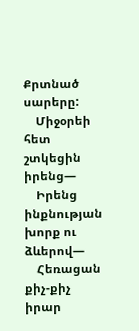Քրտնած սարերը:
    Միջօրեի հետ շտկեցին իրենց—
    Իրենց ինքնության խորք ու ձևերով—
    Հեռացան քիչ-քիչ իրար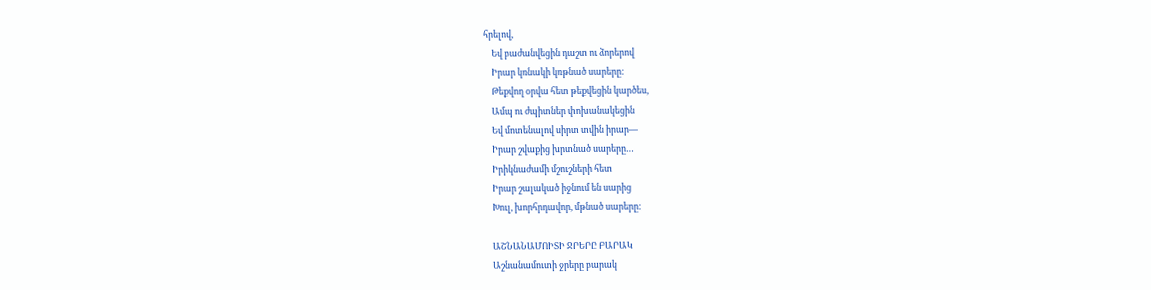հրելով,
    Եվ բաժանվեցին դաշտ ու ձորերով
    Իրար կռնակի կռթնած սարերը:
    Թեքվող օրվա հետ թեքվեցին կարծես,
    Ամպ ու ժպիտներ փոխանակեցին
    Եվ մոտենալով սիրտ տվին իրար—
    Իրար շվաքից խրտնած սարերը…
    Իրիկնաժամի մշուշների հետ
    Իրար շալակած իջնում են սարից
    Խուլ, խորհրդավոր, մթնած սարերը:

    ԱՇՆԱՆԱՄՈԻՏԻ ՋՐԵՐԸ ԲԱՐԱԿ
    Աշնանամուտի ջրերը բարակ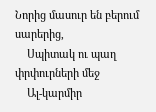Նորից մասուր են բերում սարերից,
    Սպիտակ ու պաղ փրփուրների մեջ
    Ալ-կարմիր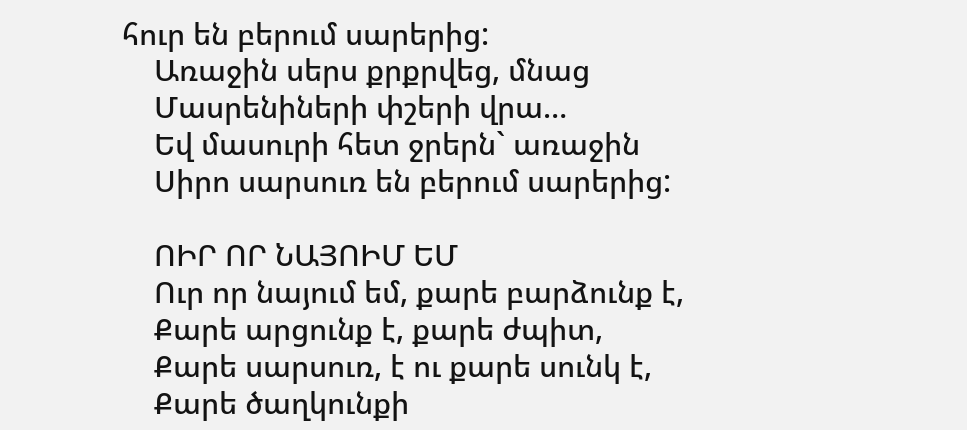հուր են բերում սարերից:
    Առաջին սերս քրքրվեց, մնաց
    Մասրենիների փշերի վրա…
    Եվ մասուրի հետ ջրերն` առաջին
    Սիրո սարսուռ են բերում սարերից:

    ՈԻՐ ՈՐ ՆԱՅՈԻՄ ԵՄ
    Ուր որ նայում եմ, քարե բարձունք է,
    Քարե արցունք է, քարե ժպիտ,
    Քարե սարսուռ, է ու քարե սունկ է,
    Քարե ծաղկունքի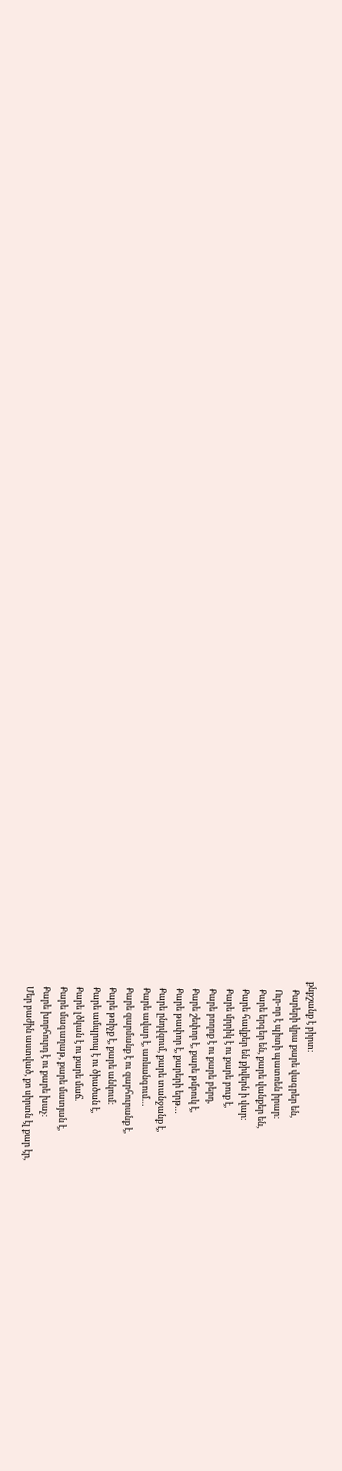քնքշանք է բիրտ։
    Քարերի վրա քարե վագրեր են,
    Ուր-որ է պիտի պատռեն իրար։
    Քարե երգեր են, քարե վանքեր են,
    Քարե հավքեր են քիվերն ի վար։
    Քարե մրրիկ է ու քարե բուք է,
    Քարե բողոք է ու քարե բերդ,
    Քարե շեփոր է, քարե թմբուկ է,
    Քարե թափոր է, քարերի երթ…
    Քարե ընդվզում, քարե տանջանք է,
    Քարե ավար է, առևանգում…
    Քարե զարմանք է ու զարհուրանք է,
    Քարե թռիչք է, քարե անկում։
    Քարե ամպրոպ է ու ծիածան է,
    Քարե լծկան է ու քարե մաճ.
    Քարե մագաղաթ, քարե մատյան է,
    Քարե խորհուրդ է ու քարե խաչ։
    Մեր բաժին աստված, քո սիրտն էլ քար էր,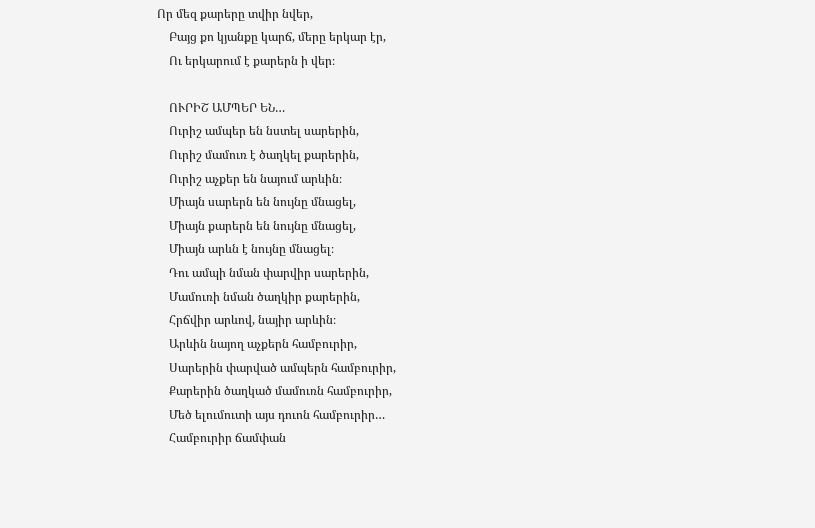Որ մեզ քարերը տվիր նվեր,
    Բայց քո կյանքը կարճ, մերը երկար էր,
    Ու երկարում է քարերն ի վեր։

    ՈՒՐԻՇ ԱՄՊԵՐ ԵՆ…
    Ուրիշ ամպեր են նստել սարերին,
    Ուրիշ մամուռ է ծաղկել քարերին,
    Ուրիշ աչքեր են նայում արևին։
    Միայն սարերն են նույնը մնացել,
    Միայն քարերն են նույնը մնացել,
    Միայն արևն է նույնը մնացել։
    Դու ամպի նման փարվիր սարերին,
    Մամուռի նման ծաղկիր քարերին,
    Հրճվիր արևով, նայիր արևին։
    Արևին նայող աչքերն համբուրիր,
    Սարերին փարված ամպերն համբուրիր,
    Քարերին ծաղկած մամուռն համբուրիր,
    Մեծ ելումուտի այս դուոն համբուրիր…
    Համբուրիր ճամփան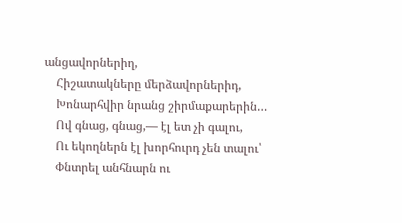անցավորներիղ,
    Հիշատակները մերձավորներիդ,
    Խոնարհվիր նրանց շիրմաքարերին…
    Ով գնաց, գնաց,— էլ ետ չի գալու,
    Ու եկողներն էլ խորհուրդ չեն տալու՝
    Փնտրել անհնարն ու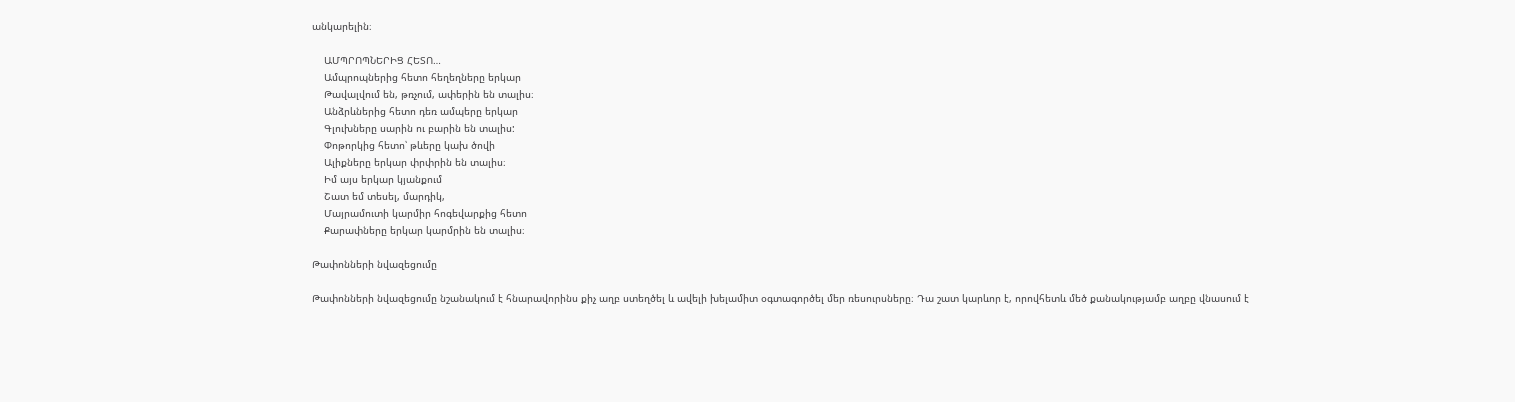անկարելին։

    ԱՄՊՐՈՊՆԵՐԻՑ ՀԵՏՈ…
    Ամպրոպներից հետո հեղեղները երկար
    Թավալվում են, թռչում, ափերին են տալիս։
    Անձրևներից հետո դեռ ամպերը երկար
    Գլուխները սարին ու բարին են տալիս:
    Փոթորկից հետո՝ թևերը կախ ծովի
    Ալիքները երկար փրփրին են տալիս։
    Իմ այս երկար կյանքում
    Շատ եմ տեսել, մարդիկ,
    Մայրամուտի կարմիր հոգեվարքից հետո
    Քարափները երկար կարմրին են տալիս։

Թափոնների նվազեցումը

Թափոնների նվազեցումը նշանակում է հնարավորինս քիչ աղբ ստեղծել և ավելի խելամիտ օգտագործել մեր ռեսուրսները։ Դա շատ կարևոր է, որովհետև մեծ քանակությամբ աղբը վնասում է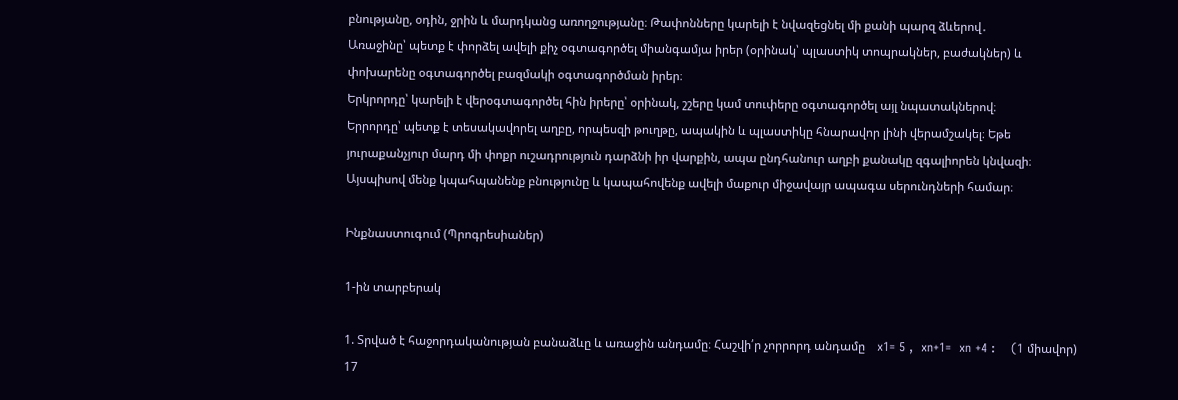բնությանը, օդին, ջրին և մարդկանց առողջությանը։ Թափոնները կարելի է նվազեցնել մի քանի պարզ ձևերով․
Առաջինը՝ պետք է փորձել ավելի քիչ օգտագործել միանգամյա իրեր (օրինակ՝ պլաստիկ տոպրակներ, բաժակներ) և փոխարենը օգտագործել բազմակի օգտագործման իրեր։
Երկրորդը՝ կարելի է վերօգտագործել հին իրերը՝ օրինակ, շշերը կամ տուփերը օգտագործել այլ նպատակներով։
Երրորդը՝ պետք է տեսակավորել աղբը, որպեսզի թուղթը, ապակին և պլաստիկը հնարավոր լինի վերամշակել։ Եթե յուրաքանչյուր մարդ մի փոքր ուշադրություն դարձնի իր վարքին, ապա ընդհանուր աղբի քանակը զգալիորեն կնվազի։ Այսպիսով մենք կպահպանենք բնությունը և կապահովենք ավելի մաքուր միջավայր ապագա սերունդների համար։

Ինքնաստուգում (Պրոգրեսիաներ)

1-ին տարբերակ

1. Տրված է հաջորդականության բանաձևը և առաջին անդամը։ Հաշվի՛ր չորրորդ անդամը    x1= 5 ,  xn+1=  xn +4 :    (1 միավոր)
17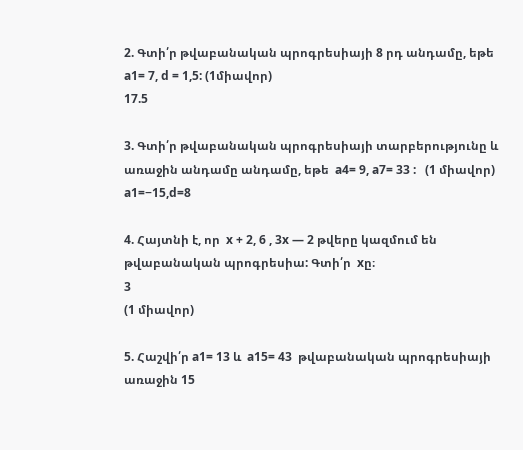2. Գտի՛ր թվաբանական պրոգրեսիայի 8 րդ անդամը, եթե  a1= 7, d = 1,5: (1միավոր)
17.5

3. Գտի՛ր թվաբանական պրոգրեսիայի տարբերությունը և առաջին անդամը անդամը, եթե  a4= 9, a7= 33 :   (1 միավոր)
a1=−15,d=8

4. Հայտնի է, որ  x + 2, 6 , 3x — 2 թվերը կազմում են թվաբանական պրոգրեսիա: Գտի՛ր  xը։
3
(1 միավոր)

5. Հաշվի՛ր a1= 13 և  a15= 43  թվաբանական պրոգրեսիայի առաջին 15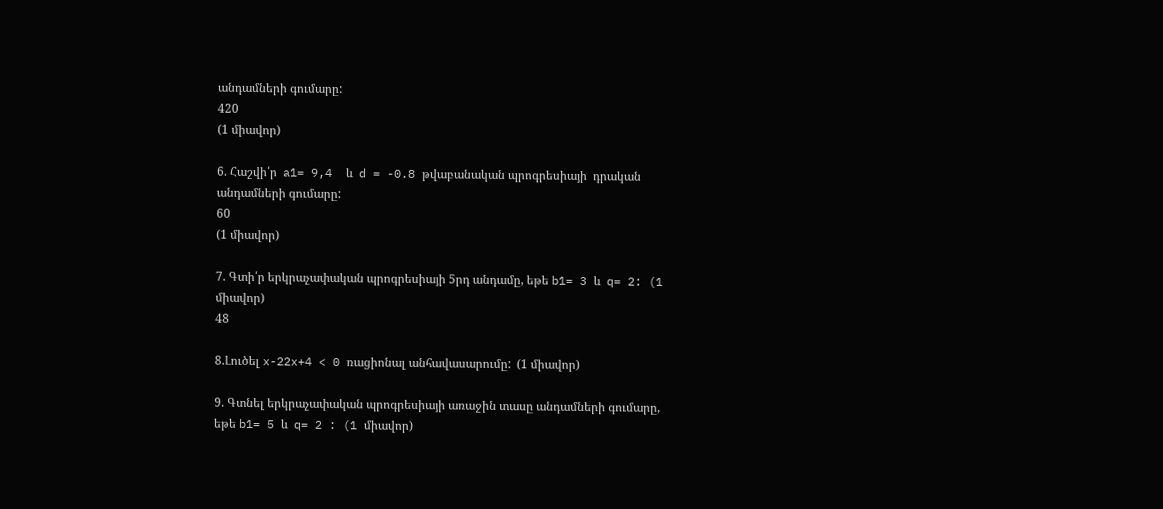անդամների գումարը:
420
(1 միավոր)

6. Հաշվի՛ր  a1= 9,4  և  d = -0.8 թվաբանական պրոգրեսիայի  դրական անդամների գումարը:
60
(1 միավոր)

7. Գտի՛ր երկրաչափական պրոգրեսիայի 5րդ անդամը, եթե b1= 3 և  q= 2: (1 միավոր)
48

8.Լուծել x-22x+4 < 0 ռացիոնալ անհավասարումը:  (1 միավոր)

9. Գտնել երկրաչափական պրոգրեսիայի առաջին տասը անդամների գումարը, եթե b1= 5 և  q= 2 : (1 միավոր)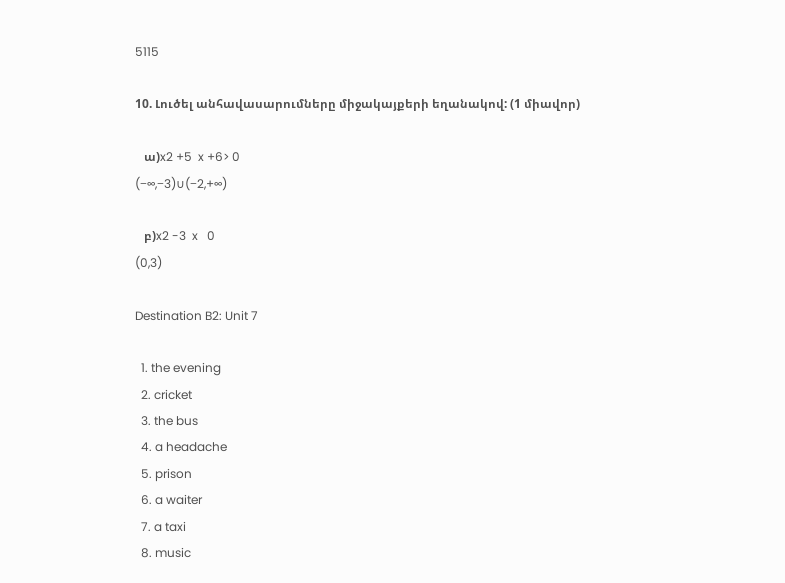5115

10. Լուծել անհավասարումները միջակայքերի եղանակով: (1 միավոր)

   ա)x2 +5  x +6> 0
(−∞,−3)∪(−2,+∞)

   բ)x2 -3  x   0
(0,3)

Destination B2: Unit 7

  1. the evening
  2. cricket
  3. the bus
  4. a headache
  5. prison
  6. a waiter
  7. a taxi
  8. music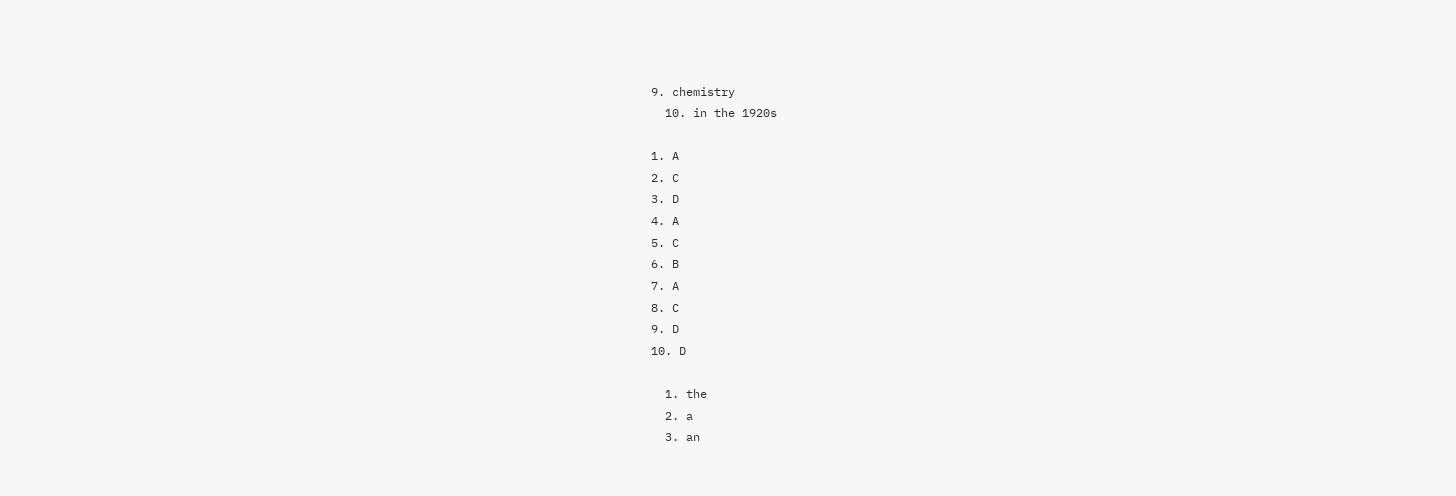9. chemistry
  10. in the 1920s

1. A
2. C
3. D
4. A
5. C
6. B
7. A
8. C
9. D
10. D

  1. the
  2. a
  3. an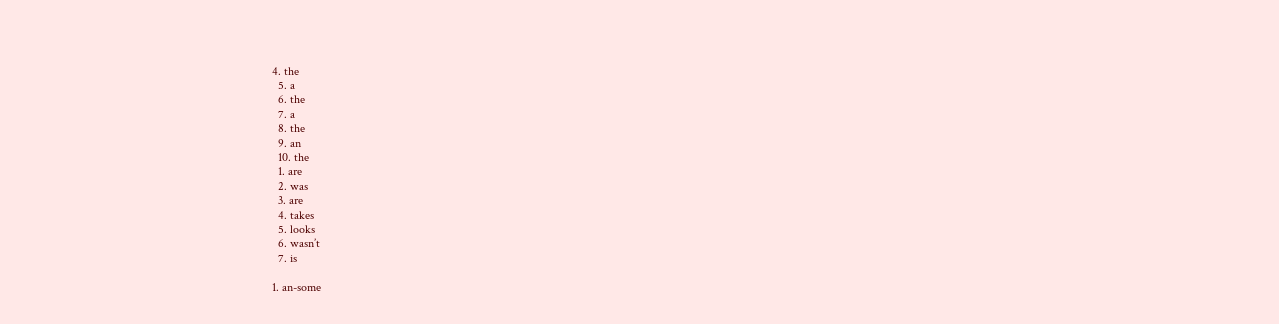4. the
  5. a
  6. the
  7. a
  8. the
  9. an
  10. the
  1. are
  2. was
  3. are
  4. takes
  5. looks
  6. wasn’t
  7. is

1. an-some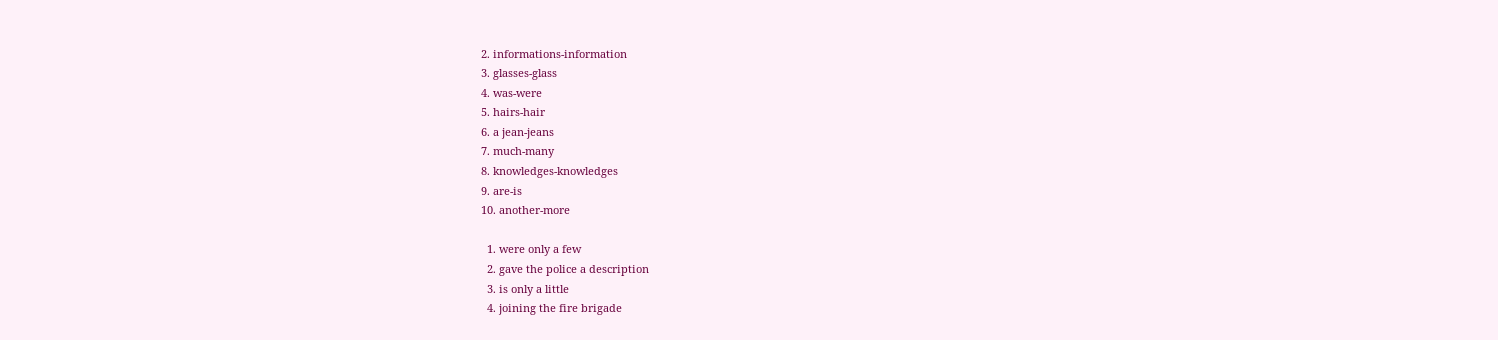2. informations-information
3. glasses-glass
4. was-were
5. hairs-hair
6. a jean-jeans
7. much-many
8. knowledges-knowledges
9. are-is
10. another-more

  1. were only a few
  2. gave the police a description
  3. is only a little
  4. joining the fire brigade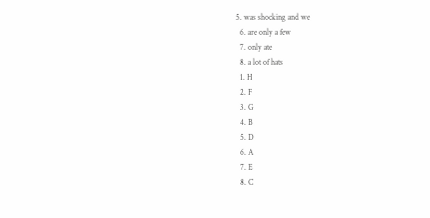5. was shocking and we
  6. are only a few
  7. only ate
  8. a lot of hats
  1. H
  2. F
  3. G
  4. B
  5. D
  6. A
  7. E
  8. C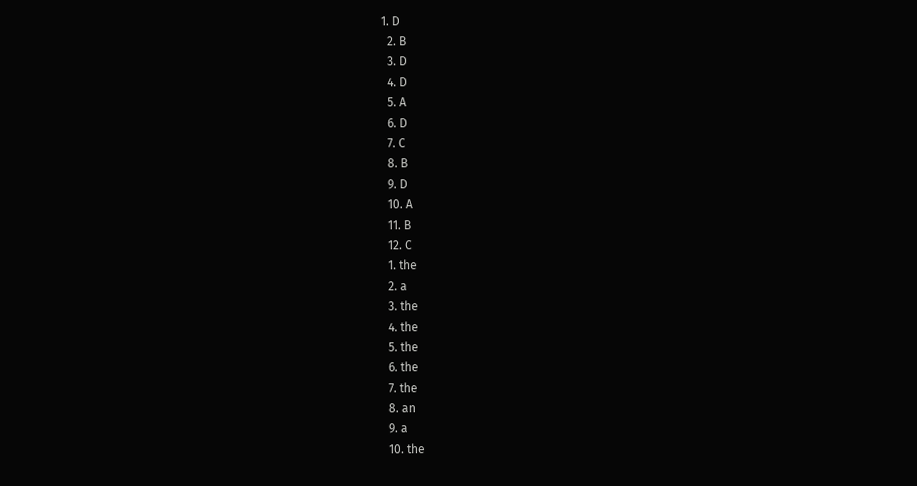1. D
  2. B
  3. D
  4. D
  5. A
  6. D
  7. C
  8. B
  9. D
  10. A
  11. B
  12. C
  1. the
  2. a
  3. the
  4. the
  5. the
  6. the
  7. the
  8. an
  9. a
  10. the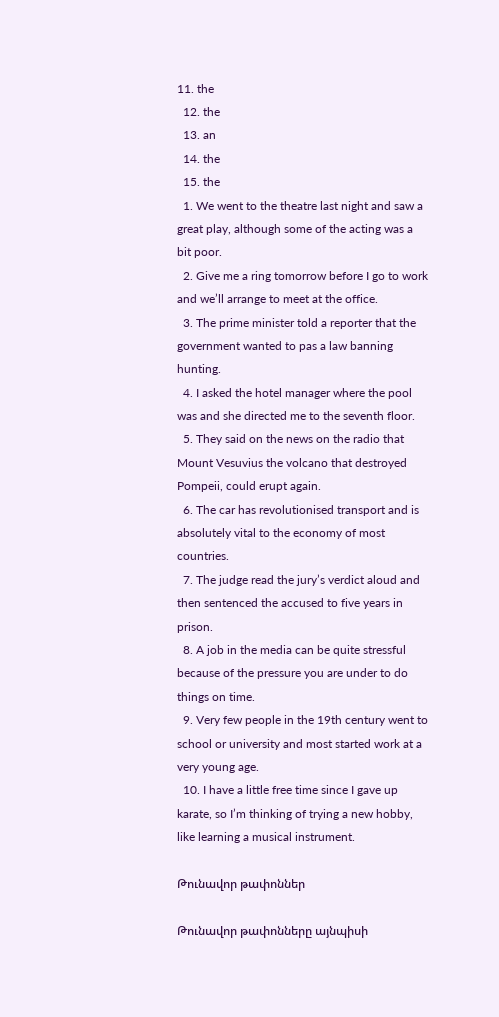11. the
  12. the
  13. an
  14. the
  15. the
  1. We went to the theatre last night and saw a great play, although some of the acting was a bit poor.
  2. Give me a ring tomorrow before I go to work and we’ll arrange to meet at the office.
  3. The prime minister told a reporter that the government wanted to pas a law banning hunting.
  4. I asked the hotel manager where the pool was and she directed me to the seventh floor.
  5. They said on the news on the radio that Mount Vesuvius the volcano that destroyed Pompeii, could erupt again.
  6. The car has revolutionised transport and is absolutely vital to the economy of most countries.
  7. The judge read the jury’s verdict aloud and then sentenced the accused to five years in prison.
  8. A job in the media can be quite stressful because of the pressure you are under to do things on time.
  9. Very few people in the 19th century went to school or university and most started work at a very young age.
  10. I have a little free time since I gave up karate, so I’m thinking of trying a new hobby, like learning a musical instrument.

Թունավոր թափոններ

Թունավոր թափոնները այնպիսի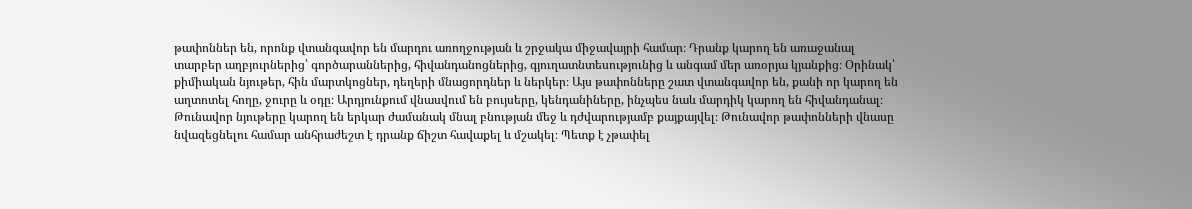թափոններ են, որոնք վտանգավոր են մարդու առողջության և շրջակա միջավայրի համար։ Դրանք կարող են առաջանալ տարբեր աղբյուրներից՝ գործարաններից, հիվանդանոցներից, գյուղատնտեսությունից և անգամ մեր առօրյա կյանքից։ Օրինակ՝ քիմիական նյութեր, հին մարտկոցներ, դեղերի մնացորդներ և ներկեր։ Այս թափոնները շատ վտանգավոր են, քանի որ կարող են աղտոտել հողը, ջուրը և օդը։ Արդյունքում վնասվում են բույսերը, կենդանիները, ինչպես նաև մարդիկ կարող են հիվանդանալ։ Թունավոր նյութերը կարող են երկար ժամանակ մնալ բնության մեջ և դժվարությամբ քայքայվել։ Թունավոր թափոնների վնասը նվազեցնելու համար անհրաժեշտ է դրանք ճիշտ հավաքել և մշակել։ Պետք է չթափել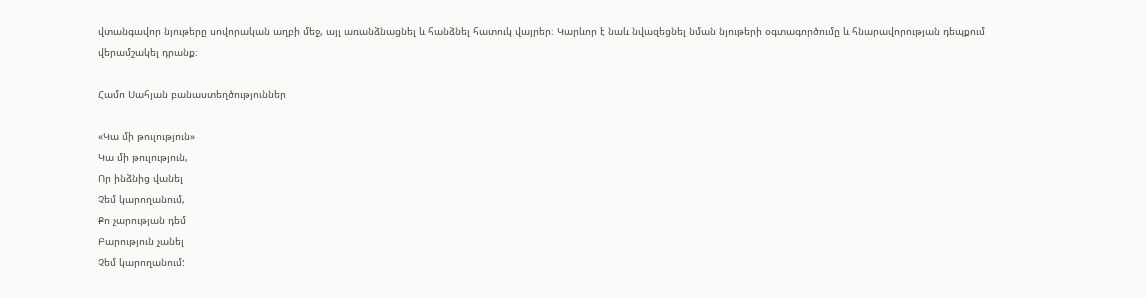վտանգավոր նյութերը սովորական աղբի մեջ, այլ առանձնացնել և հանձնել հատուկ վայրեր։ Կարևոր է նաև նվազեցնել նման նյութերի օգտագործումը և հնարավորության դեպքում վերամշակել դրանք։

Համո Սահյան բանաստեղծություններ

«Կա մի թուլություն»
Կա մի թուլություն,
Որ ինձնից վանել
Չեմ կարողանում,
Քո չարության դեմ
Բարություն չանել
Չեմ կարողանում: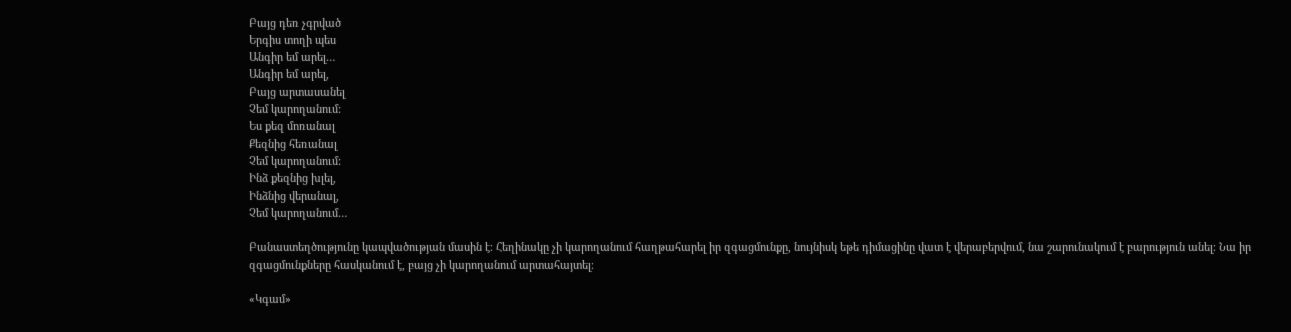Բայց դեռ չգրված
Երգիս տողի պես
Անգիր եմ արել…
Անգիր եմ արել,
Բայց արտասանել
Չեմ կարողանում:
Ես քեզ մոռանալ
Քեզնից հեռանալ
Չեմ կարողանում:
Ինձ քեզնից խլել,
Ինձնից վերանալ,
Չեմ կարողանում…

Բանաստեղծությունը կապվածության մասին է։ Հեղինակը չի կարողանում հաղթահարել իր զգացմունքը, նույնիսկ եթե դիմացինը վատ է վերաբերվում, նա շարունակում է բարություն անել։ Նա իր զգացմունքները հասկանում է, բայց չի կարողանում արտահայտել։

«Կգամ»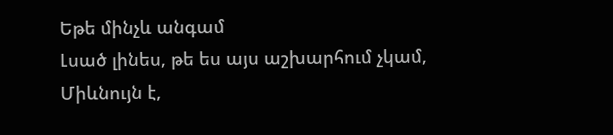Եթե մինչև անգամ
Լսած լինես, թե ես այս աշխարհում չկամ,
Միևնույն է,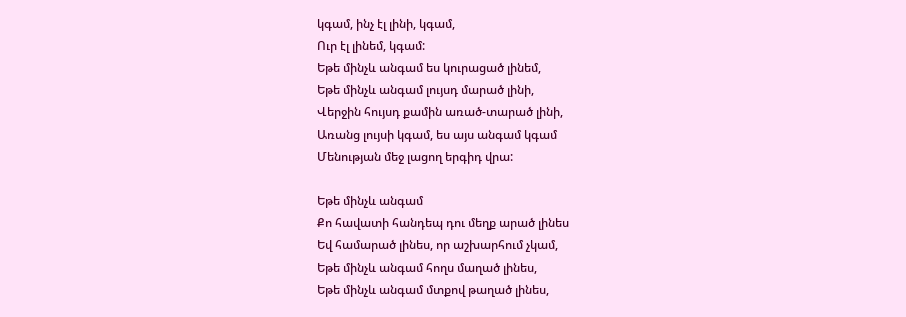կգամ, ինչ էլ լինի, կգամ,
Ուր էլ լինեմ, կգամ:
Եթե մինչև անգամ ես կուրացած լինեմ,
Եթե մինչև անգամ լույսդ մարած լինի,
Վերջին հույսդ քամին առած-տարած լինի,
Առանց լույսի կգամ, ես այս անգամ կգամ
Մենության մեջ լացող երգիդ վրա:

Եթե մինչև անգամ
Քո հավատի հանդեպ դու մեղք արած լինես
Եվ համարած լինես, որ աշխարհում չկամ,
Եթե մինչև անգամ հողս մաղած լինես,
Եթե մինչև անգամ մտքով թաղած լինես,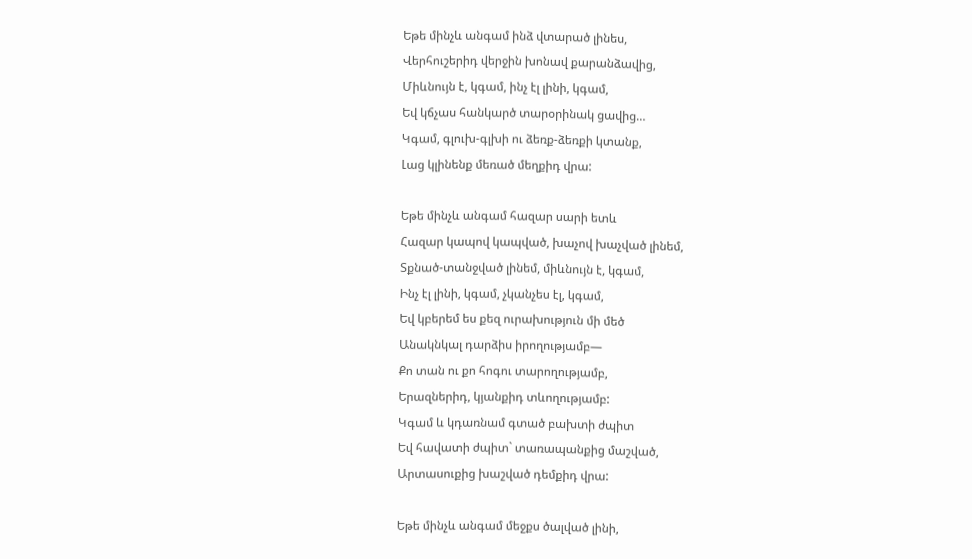Եթե մինչև անգամ ինձ վտարած լինես,
Վերհուշերիդ վերջին խոնավ քարանձավից,
Միևնույն է, կգամ, ինչ էլ լինի, կգամ,
Եվ կճչաս հանկարծ տարօրինակ ցավից…
Կգամ, գլուխ-գլխի ու ձեռք-ձեռքի կտանք,
Լաց կլինենք մեռած մեղքիդ վրա:

Եթե մինչև անգամ հազար սարի ետև
Հազար կապով կապված, խաչով խաչված լինեմ,
Տքնած-տանջված լինեմ, միևնույն է, կգամ,
Ինչ էլ լինի, կգամ, չկանչես էլ, կգամ,
Եվ կբերեմ ես քեզ ուրախություն մի մեծ
Անակնկալ դարձիս իրողությամբ—
Քո տան ու քո հոգու տարողությամբ,
Երազներիդ, կյանքիդ տևողությամբ:
Կգամ և կդառնամ գտած բախտի ժպիտ
Եվ հավատի ժպիտ` տառապանքից մաշված,
Արտասուքից խաշված դեմքիդ վրա:

Եթե մինչև անգամ մեջքս ծալված լինի,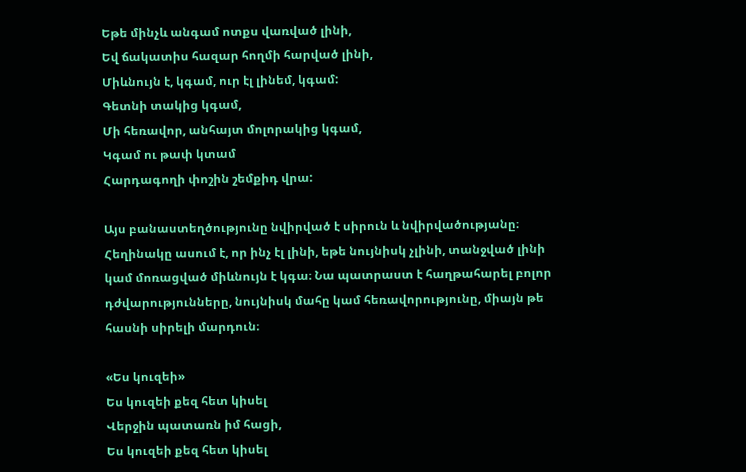Եթե մինչև անգամ ոտքս վառված լինի,
Եվ ճակատիս հազար հողմի հարված լինի,
Միևնույն է, կգամ, ուր էլ լինեմ, կգամ:
Գետնի տակից կգամ,
Մի հեռավոր, անհայտ մոլորակից կգամ,
Կգամ ու թափ կտամ
Հարդագողի փոշին շեմքիդ վրա:

Այս բանաստեղծությունը նվիրված է սիրուն և նվիրվածությանը։ Հեղինակը ասում է, որ ինչ էլ լինի, եթե նույնիսկ չլինի, տանջված լինի կամ մոռացված միևնույն է կգա։ Նա պատրաստ է հաղթահարել բոլոր դժվարությունները, նույնիսկ մահը կամ հեռավորությունը, միայն թե հասնի սիրելի մարդուն։

«Ես կուզեի»
Ես կուզեի քեզ հետ կիսել
Վերջին պատառն իմ հացի,
Ես կուզեի քեզ հետ կիսել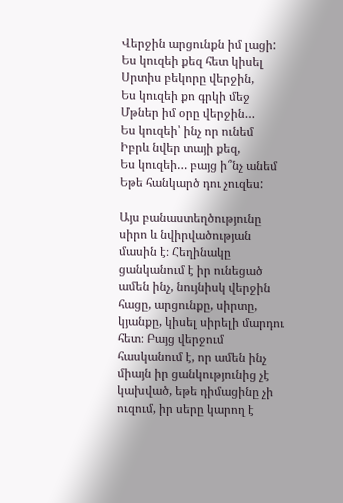Վերջին արցունքն իմ լացի:
Ես կուզեի քեզ հետ կիսել
Սրտիս բեկորը վերջին,
Ես կուզեի քո գրկի մեջ
Մթներ իմ օրը վերջին…
Ես կուզեի՝ ինչ որ ունեմ
Իբրև նվեր տայի քեզ,
Ես կուզեի… բայց ի՞նչ անեմ
Եթե հանկարծ դու չուզես:

Այս բանաստեղծությունը սիրո և նվիրվածության մասին է։ Հեղինակը ցանկանում է իր ունեցած ամեն ինչ, նույնիսկ վերջին հացը, արցունքը, սիրտը, կյանքը, կիսել սիրելի մարդու հետ։ Բայց վերջում հասկանում է, որ ամեն ինչ միայն իր ցանկությունից չէ կախված, եթե դիմացինը չի ուզում, իր սերը կարող է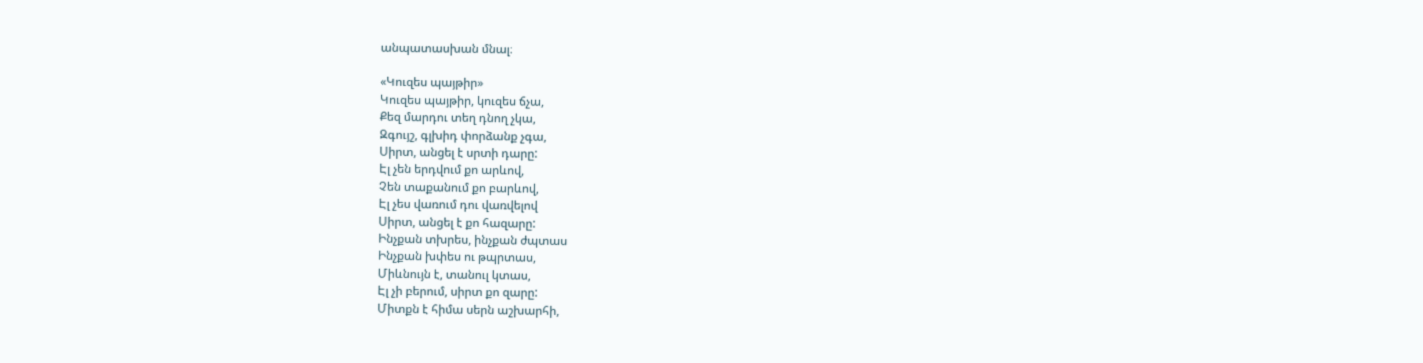անպատասխան մնալ։

«Կուզես պայթիր»
Կուզես պայթիր, կուզես ճչա,
Քեզ մարդու տեղ դնող չկա,
Զգույշ, գլխիդ փորձանք չգա,
Սիրտ, անցել է սրտի դարը:
Էլ չեն երդվում քո արևով,
Չեն տաքանում քո բարևով,
Էլ չես վառում դու վառվելով
Սիրտ, անցել է քո հազարը:
Ինչքան տխրես, ինչքան ժպտաս
Ինչքան խփես ու թպրտաս,
Միևնույն է, տանուլ կտաս,
Էլ չի բերում, սիրտ քո զարը:
Միտքն է հիմա սերն աշխարհի,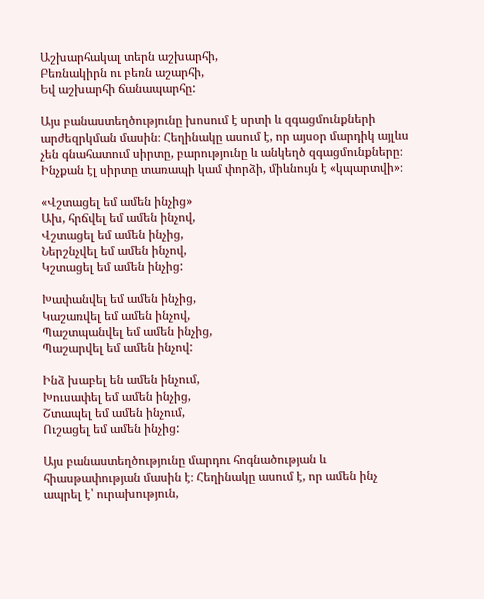Աշխարհակալ տերն աշխարհի,
Բեռնակիրն ու բեռն աշարհի,
Եվ աշխարհի ճանապարհը:

Այս բանաստեղծությունը խոսում է սրտի և զգացմունքների արժեզրկման մասին։ Հեղինակը ասում է, որ այսօր մարդիկ այլևս չեն գնահատում սիրտը, բարությունը և անկեղծ զգացմունքները։ Ինչքան էլ սիրտը տառապի կամ փորձի, միևնույն է «կպարտվի»։

«Վշտացել եմ ամեն ինչից»
Ախ, հրճվել եմ ամեն ինչով,
Վշտացել եմ ամեն ինչից,
Ներշնչվել եմ ամեն ինչով,
Կշտացել եմ ամեն ինչից:

Խափանվել եմ ամեն ինչից,
Կաշառվել եմ ամեն ինչով,
Պաշտպանվել եմ ամեն ինչից,
Պաշարվել եմ ամեն ինչով:

Ինձ խաբել են ամեն ինչում,
Խուսափել եմ ամեն ինչից,
Շտապել եմ ամեն ինչում,
Ուշացել եմ ամեն ինչից:

Այս բանաստեղծությունը մարդու հոգնածության և հիասթափության մասին է։ Հեղինակը ասում է, որ ամեն ինչ ապրել է՝ ուրախություն,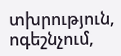տխրություն, ոգեշնչում,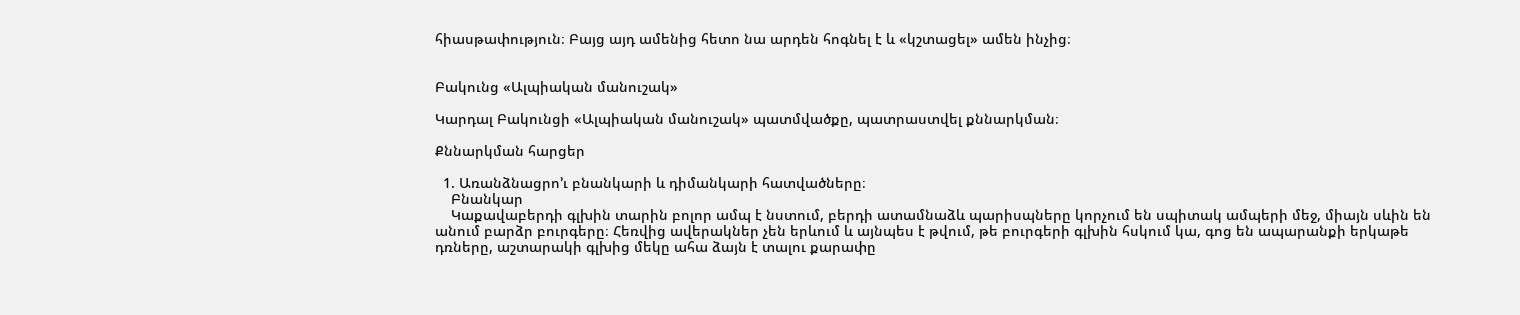հիասթափություն։ Բայց այդ ամենից հետո նա արդեն հոգնել է և «կշտացել» ամեն ինչից։


Բակունց «Ալպիական մանուշակ»

Կարդալ Բակունցի «Ալպիական մանուշակ» պատմվածքը, պատրաստվել քննարկման։

Քննարկման հարցեր

  1. Առանձնացրո’ւ բնանկարի և դիմանկարի հատվածները։
    Բնանկար
    Կաքավաբերդի գլխին տարին բոլոր ամպ է նստում, բերդի ատամնաձև պարիսպները կորչում են սպիտակ ամպերի մեջ, միայն սևին են անում բարձր բուրգերը։ Հեռվից ավերակներ չեն երևում և այնպես է թվում, թե բուրգերի գլխին հսկում կա, գոց են ապարանքի երկաթե դռները, աշտարակի գլխից մեկը ահա ձայն է տալու քարափը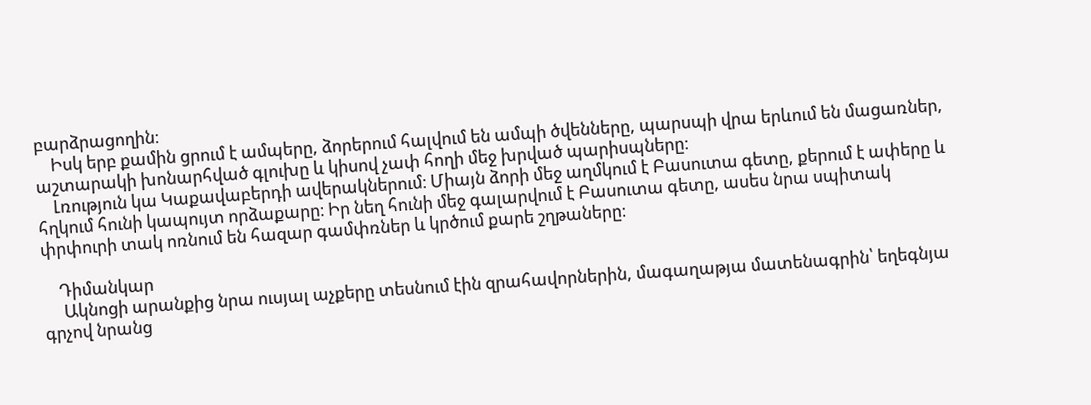բարձրացողին։
    Իսկ երբ քամին ցրում է ամպերը, ձորերում հալվում են ամպի ծվենները, պարսպի վրա երևում են մացառներ, աշտարակի խոնարհված գլուխը և կիսով չափ հողի մեջ խրված պարիսպները։
    Լռություն կա Կաքավաբերդի ավերակներում։ Միայն ձորի մեջ աղմկում է Բասուտա գետը, քերում է ափերը և հղկում հունի կապույտ որձաքարը։ Իր նեղ հունի մեջ գալարվում է Բասուտա գետը, ասես նրա սպիտակ փրփուրի տակ ոռնում են հազար գամփռներ և կրծում քարե շղթաները։

    Դիմանկար
     Ակնոցի արանքից նրա ուսյալ աչքերը տեսնում էին զրահավորներին, մագաղաթյա մատենագրին՝ եղեգնյա գրչով նրանց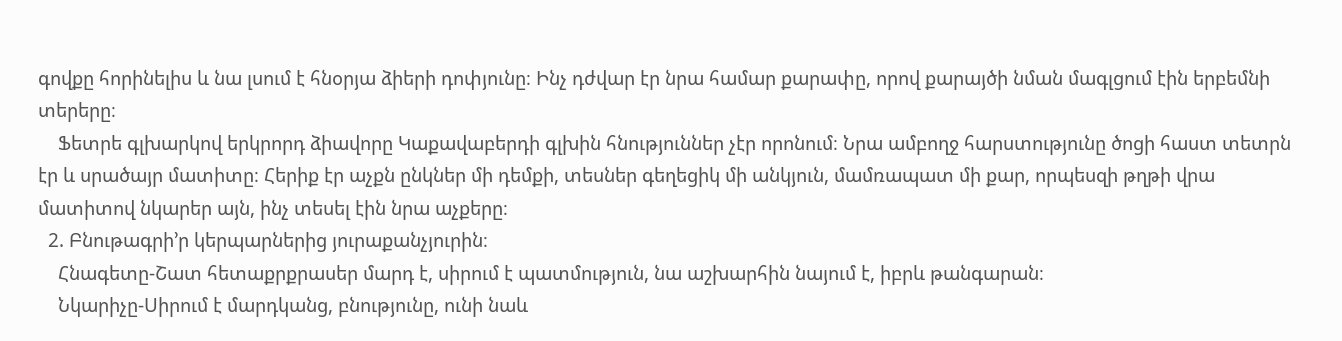գովքը հորինելիս և նա լսում է հնօրյա ձիերի դոփյունը։ Ինչ դժվար էր նրա համար քարափը, որով քարայծի նման մագլցում էին երբեմնի տերերը։
    Ֆետրե գլխարկով երկրորդ ձիավորը Կաքավաբերդի գլխին հնություններ չէր որոնում։ Նրա ամբողջ հարստությունը ծոցի հաստ տետրն էր և սրածայր մատիտը։ Հերիք էր աչքն ընկներ մի դեմքի, տեսներ գեղեցիկ մի անկյուն, մամռապատ մի քար, որպեսզի թղթի վրա մատիտով նկարեր այն, ինչ տեսել էին նրա աչքերը։
  2. Բնութագրի’ր կերպարներից յուրաքանչյուրին։
    Հնագետը-Շատ հետաքրքրասեր մարդ է, սիրում է պատմություն, նա աշխարհին նայում է, իբրև թանգարան։
    Նկարիչը-Սիրում է մարդկանց, բնությունը, ունի նաև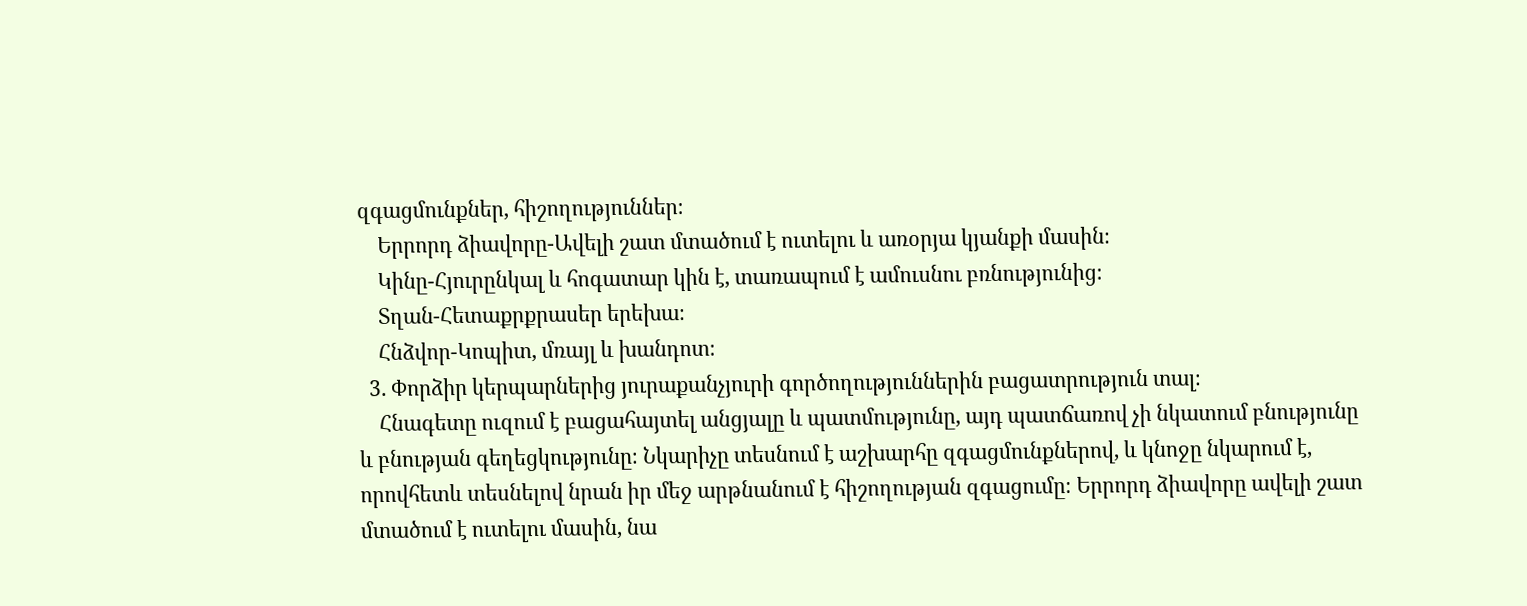զգացմունքներ, հիշողություններ։
    Երրորդ ձիավորը-Ավելի շատ մտածում է ուտելու և առօրյա կյանքի մասին։
    Կինը-Հյուրընկալ և հոգատար կին է, տառապում է ամուսնու բռնությունից։
    Տղան-Հետաքրքրասեր երեխա։
    Հնձվոր-Կոպիտ, մռայլ և խանդոտ։
  3. Փորձիր կերպարներից յուրաքանչյուրի գործողություններին բացատրություն տալ։
    Հնագետը ուզում է բացահայտել անցյալը և պատմությունը, այդ պատճառով չի նկատում բնությունը և բնության գեղեցկությունը։ Նկարիչը տեսնում է աշխարհը զգացմունքներով, և կնոջը նկարում է, որովհետև տեսնելով նրան իր մեջ արթնանում է հիշողության զգացումը։ Երրորդ ձիավորը ավելի շատ մտածում է ուտելու մասին, նա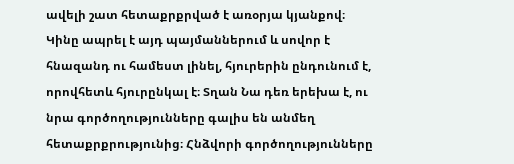ավելի շատ հետաքրքրված է առօրյա կյանքով։ Կինը ապրել է այդ պայմաններում և սովոր է հնազանդ ու համեստ լինել, հյուրերին ընդունում է, որովհետև հյուրընկալ է։ Տղան Նա դեռ երեխա է, ու նրա գործողությունները գալիս են անմեղ հետաքրքրությունից։ Հնձվորի գործողությունները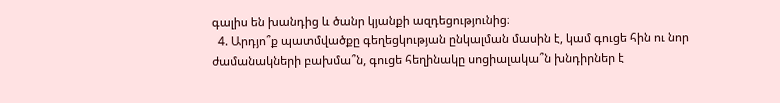գալիս են խանդից և ծանր կյանքի ազդեցությունից։
  4. Արդյո՞ք պատմվածքը գեղեցկության ընկալման մասին է, կամ գուցե հին ու նոր ժամանակների բախմա՞ն, գուցե հեղինակը սոցիալակա՞ն խնդիրներ է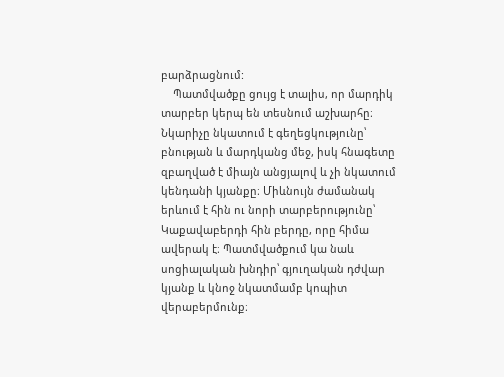բարձրացնում:
    Պատմվածքը ցույց է տալիս, որ մարդիկ տարբեր կերպ են տեսնում աշխարհը։ Նկարիչը նկատում է գեղեցկությունը՝ բնության և մարդկանց մեջ, իսկ հնագետը զբաղված է միայն անցյալով և չի նկատում կենդանի կյանքը։ Միևնույն ժամանակ երևում է հին ու նորի տարբերությունը՝ Կաքավաբերդի հին բերդը, որը հիմա ավերակ է։ Պատմվածքում կա նաև սոցիալական խնդիր՝ գյուղական դժվար կյանք և կնոջ նկատմամբ կոպիտ վերաբերմունք։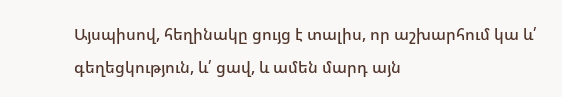Այսպիսով, հեղինակը ցույց է տալիս, որ աշխարհում կա և՛ գեղեցկություն, և՛ ցավ, և ամեն մարդ այն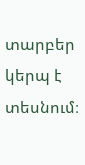տարբեր կերպ է տեսնում։